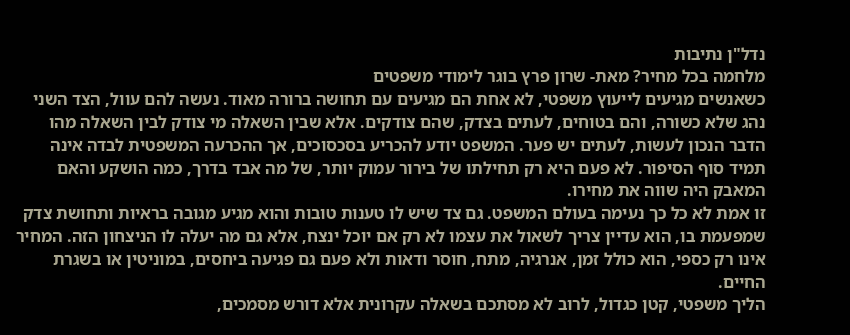נדל"ן נתיבות
מלחמה בכל מחיר? מאת- שרון פרץ בוגר לימודי משפטים
כשאנשים מגיעים לייעוץ משפטי, לא אחת הם מגיעים עם תחושה ברורה מאוד. נעשה להם עוול, הצד השני נהג שלא כשורה, והם בטוחים, לעתים בצדק, שהם צודקים. אלא שבין השאלה מי צודק לבין השאלה מהו הדבר הנכון לעשות, לעתים יש פער. המשפט יודע להכריע בסכסוכים, אך ההכרעה המשפטית לבדה אינה תמיד סוף הסיפור. לא פעם היא רק תחילתו של בירור עמוק יותר, של מה אבד בדרך, כמה הושקע והאם המאבק היה שווה את מחירו.
זו אמת לא כל כך נעימה בעולם המשפט. גם צד שיש לו טענות טובות והוא מגיע מגובה בראיות ותחושת צדק שמפעמת בו, הוא עדיין צריך לשאול את עצמו לא רק אם יוכל ינצח, אלא גם מה יעלה לו הניצחון הזה. המחיר אינו רק כספי, הוא כולל זמן, אנרגיה, מתח, חוסר ודאות ולא פעם גם פגיעה ביחסים, במוניטין או בשגרת החיים.
הליך משפטי, קטן כגדול, לרוב לא מסתכם בשאלה עקרונית אלא דורש מסמכים,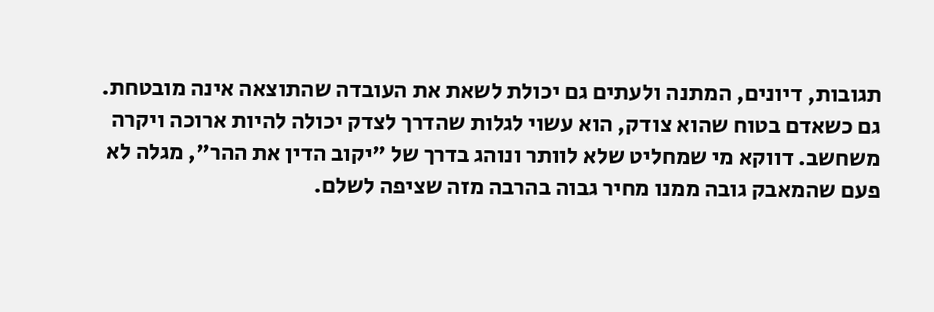תגובות, דיונים, המתנה ולעתים גם יכולת לשאת את העובדה שהתוצאה אינה מובטחת. גם כשאדם בטוח שהוא צודק, הוא עשוי לגלות שהדרך לצדק יכולה להיות ארוכה ויקרה משחשב. דווקא מי שמחליט שלא לוותר ונוהג בדרך של "יקוב הדין את ההר", מגלה לא פעם שהמאבק גובה ממנו מחיר גבוה בהרבה מזה שציפה לשלם.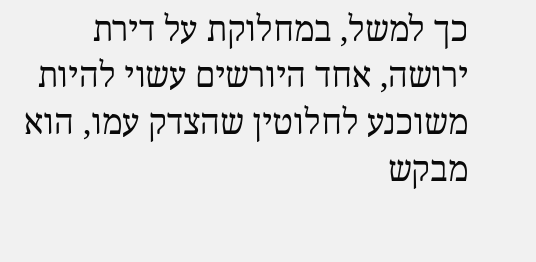כך למשל, במחלוקת על דירת ירושה, אחד היורשים עשוי להיות משוכנע לחלוטין שהצדק עמו, הוא מבקש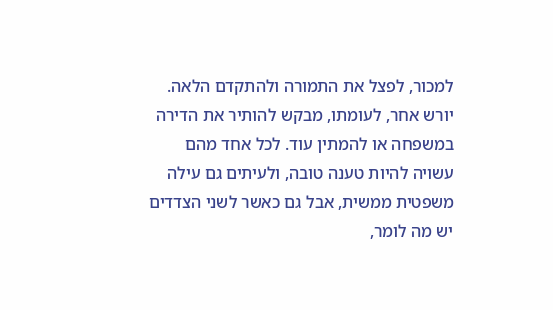למכור, לפצל את התמורה ולהתקדם הלאה. יורש אחר, לעומתו, מבקש להותיר את הדירה במשפחה או להמתין עוד. לכל אחד מהם עשויה להיות טענה טובה, ולעיתים גם עילה משפטית ממשית, אבל גם כאשר לשני הצדדים יש מה לומר,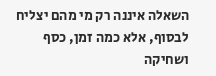השאלה איננה רק מי מהם יצליח לבסוף, אלא כמה זמן, כסף ושחיקה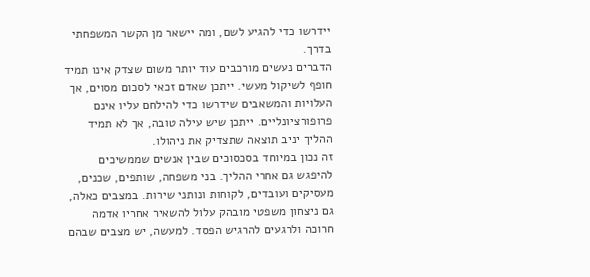יידרשו כדי להגיע לשם, ומה יישאר מן הקשר המשפחתי בדרך.
הדברים נעשים מורכבים עוד יותר משום שצדק אינו תמיד חופף לשיקול מעשי. ייתכן שאדם זכאי לסכום מסוים, אך העלויות והמשאבים שידרשו כדי להילחם עליו אינם פרופורציונליים. ייתכן שיש עילה טובה, אך לא תמיד ההליך יניב תוצאה שתצדיק את ניהולו.
זה נכון במיוחד בסכסוכים שבין אנשים שממשיכים להיפגש גם אחרי ההליך. בני משפחה, שותפים, שכנים, מעסיקים ועובדים, לקוחות ונותני שירות. במצבים כאלה, גם ניצחון משפטי מובהק עלול להשאיר אחריו אדמה חרוכה ולרגעים להרגיש הפסד. למעשה, יש מצבים שבהם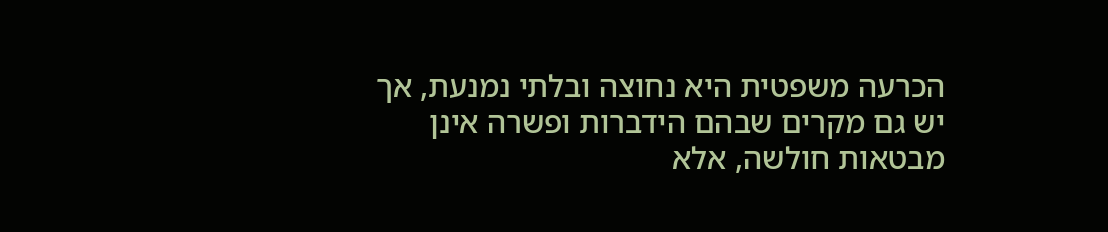הכרעה משפטית היא נחוצה ובלתי נמנעת, אך יש גם מקרים שבהם הידברות ופשרה אינן מבטאות חולשה, אלא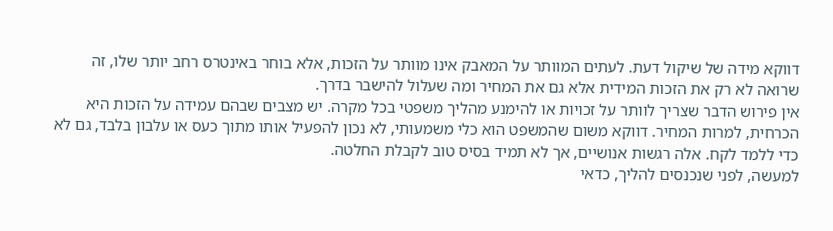דווקא מידה של שיקול דעת. לעתים המוותר על המאבק אינו מוותר על הזכות, אלא בוחר באינטרס רחב יותר שלו, זה שרואה לא רק את הזכות המידית אלא גם את המחיר ומה שעלול להישבר בדרך.
אין פירוש הדבר שצריך לוותר על זכויות או להימנע מהליך משפטי בכל מקרה. יש מצבים שבהם עמידה על הזכות היא הכרחית, למרות המחיר. דווקא משום שהמשפט הוא כלי משמעותי, לא נכון להפעיל אותו מתוך כעס או עלבון בלבד, גם לא כדי ללמד לקח. אלה רגשות אנושיים, אך לא תמיד בסיס טוב לקבלת החלטה.
למעשה, לפני שנכנסים להליך, כדאי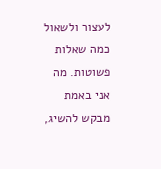לעצור ולשאול כמה שאלות פשוטות. מה אני באמת מבקש להשיג,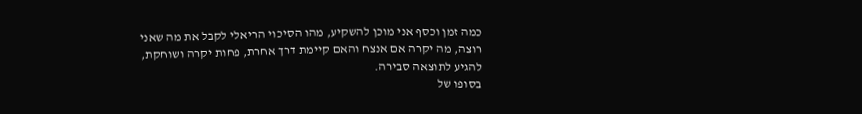כמה זמן וכסף אני מוכן להשקיע, מהו הסיכוי הריאלי לקבל את מה שאני רוצה, מה יקרה אם אנצח והאם קיימת דרך אחרת, פחות יקרה ושוחקת, להגיע לתוצאה סבירה.
בסופו של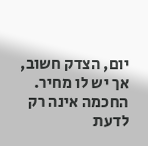יום, הצדק חשוב, אך יש לו מחיר. החכמה אינה רק לדעת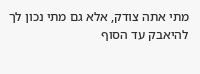מתי אתה צודק, אלא גם מתי נכון לך להיאבק עד הסוף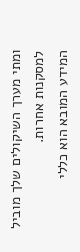ומתי מערך השיקולים שלך מוביל למסקנות אחרות.
המידע המובא הוא כללי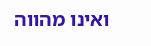ואינו מהווה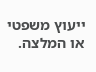ייעוץ משפטי או המלצה.